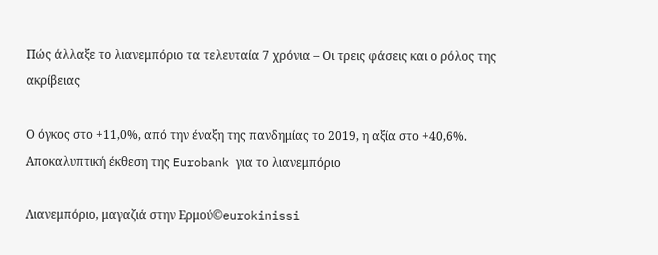Πώς άλλαξε το λιανεμπόριο τα τελευταία 7 χρόνια – Οι τρεις φάσεις και ο ρόλος της ακρίβειας

Ο όγκος στο +11,0%, από την έναξη της πανδημίας το 2019, η αξία στο +40,6%. Aποκαλυπτική έκθεση της Eurobank για το λιανεμπόριο

Λιανεμπόριο, μαγαζιά στην Ερμού©eurokinissi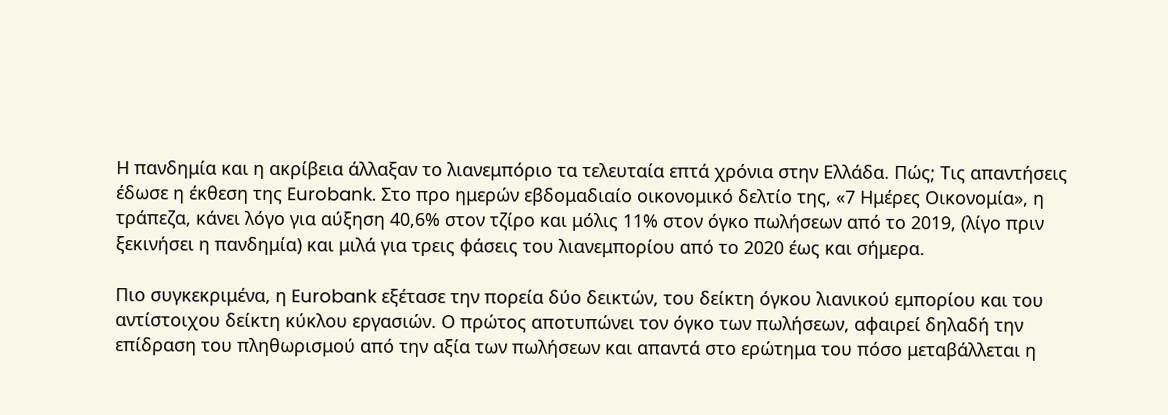Η πανδημία και η ακρίβεια άλλαξαν το λιανεμπόριο τα τελευταία επτά χρόνια στην Ελλάδα. Πώς; Τις απαντήσεις έδωσε η έκθεση της Eurobank. Στο προ ημερών εβδομαδιαίο οικονομικό δελτίο της, «7 Ημέρες Οικονομία», η τράπεζα, κάνει λόγο για αύξηση 40,6% στον τζίρο και μόλις 11% στον όγκο πωλήσεων από το 2019, (λίγο πριν ξεκινήσει η πανδημία) και μιλά για τρεις φάσεις του λιανεμπορίου από το 2020 έως και σήμερα.

Πιο συγκεκριμένα, η Eurobank εξέτασε την πορεία δύο δεικτών, του δείκτη όγκου λιανικού εμπορίου και του αντίστοιχου δείκτη κύκλου εργασιών. Ο πρώτος αποτυπώνει τον όγκο των πωλήσεων, αφαιρεί δηλαδή την επίδραση του πληθωρισμού από την αξία των πωλήσεων και απαντά στο ερώτημα του πόσο μεταβάλλεται η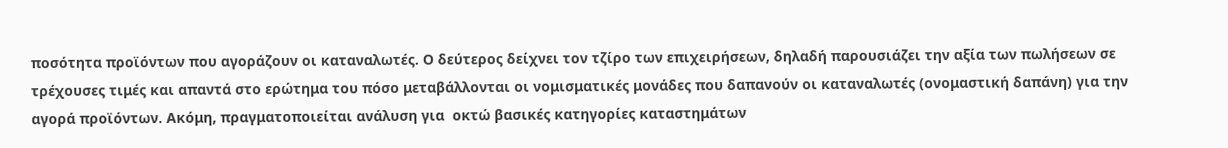ποσότητα προϊόντων που αγοράζουν οι καταναλωτές. Ο δεύτερος δείχνει τον τζίρο των επιχειρήσεων, δηλαδή παρουσιάζει την αξία των πωλήσεων σε τρέχουσες τιμές και απαντά στο ερώτημα του πόσο μεταβάλλονται οι νομισματικές μονάδες που δαπανούν οι καταναλωτές (ονομαστική δαπάνη) για την αγορά προϊόντων. Ακόμη, πραγματοποιείται ανάλυση για  οκτώ βασικές κατηγορίες καταστημάτων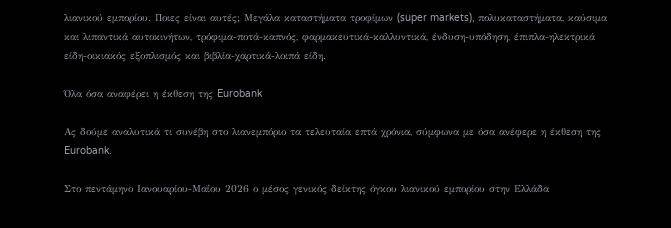λιανικού εμπορίου. Ποιες είναι αυτές; Μεγάλα καταστήματα τροφίμων (super markets), πολυκαταστήματα, καύσιμα και λιπαντικά αυτοκινήτων, τρόφιμα-ποτά-καπνός, φαρμακευτικά-καλλυντικά, ένδυση-υπόδηση, έπιπλα-ηλεκτρικά είδη-οικιακός εξοπλισμός και βιβλία-χαρτικά-λοιπά είδη.

Όλα όσα αναφέρει η έκθεση της Eurobank

Ας δούμε αναλυτικά τι συνέβη στο λιανεμπόριο τα τελευταία επτά χρόνια, σύμφωνα με όσα ανέφερε η έκθεση της Eurobank.

Στο πεντάμηνο Ιανουαρίου-Μαΐου 2026 ο μέσος γενικός δείκτης όγκου λιανικού εμπορίου στην Ελλάδα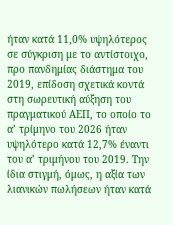ήταν κατά 11,0% υψηλότερος σε σύγκριση με το αντίστοιχο, προ πανδημίας διάστημα του 2019, επίδοση σχετικά κοντά στη σωρευτική αύξηση του πραγματικού ΑΕΠ, το οποίο το α’ τρίμηνο του 2026 ήταν υψηλότερο κατά 12,7% έναντι του α’ τριμήνου του 2019. Την ίδια στιγμή, όμως, η αξία των λιανικών πωλήσεων ήταν κατά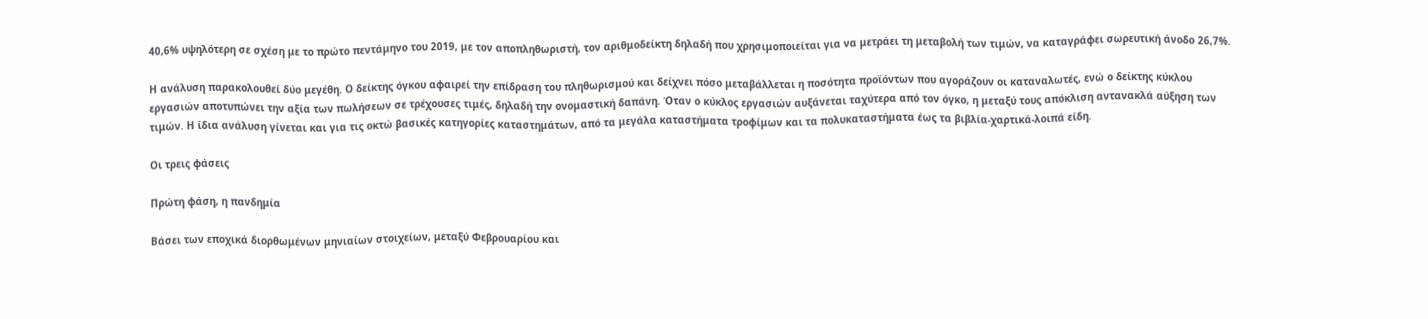40,6% υψηλότερη σε σχέση με το πρώτο πεντάμηνο του 2019, με τον αποπληθωριστή, τον αριθμοδείκτη δηλαδή που χρησιμοποιείται για να μετράει τη μεταβολή των τιμών, να καταγράφει σωρευτική άνοδο 26,7%.

Η ανάλυση παρακολουθεί δύο μεγέθη. Ο δείκτης όγκου αφαιρεί την επίδραση του πληθωρισμού και δείχνει πόσο μεταβάλλεται η ποσότητα προϊόντων που αγοράζουν οι καταναλωτές, ενώ ο δείκτης κύκλου εργασιών αποτυπώνει την αξία των πωλήσεων σε τρέχουσες τιμές, δηλαδή την ονομαστική δαπάνη. Όταν ο κύκλος εργασιών αυξάνεται ταχύτερα από τον όγκο, η μεταξύ τους απόκλιση αντανακλά αύξηση των τιμών. Η ίδια ανάλυση γίνεται και για τις οκτώ βασικές κατηγορίες καταστημάτων, από τα μεγάλα καταστήματα τροφίμων και τα πολυκαταστήματα έως τα βιβλία-χαρτικά-λοιπά είδη.

Οι τρεις φάσεις

Πρώτη φάση, η πανδημία

Βάσει των εποχικά διορθωμένων μηνιαίων στοιχείων, μεταξύ Φεβρουαρίου και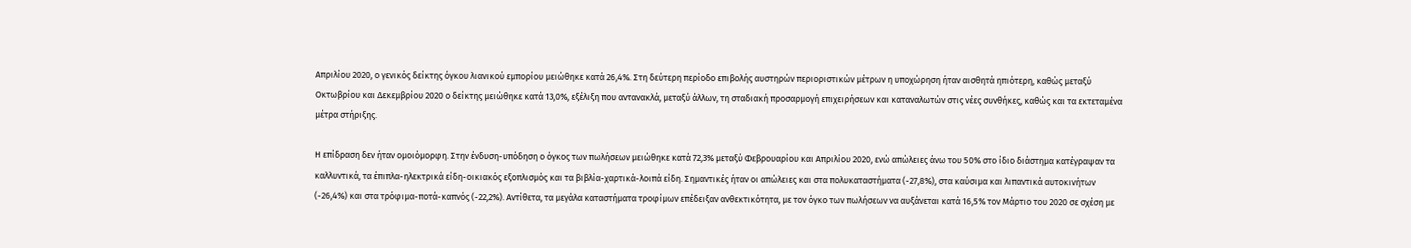Απριλίου 2020, ο γενικός δείκτης όγκου λιανικού εμπορίου μειώθηκε κατά 26,4%. Στη δεύτερη περίοδο επιβολής αυστηρών περιοριστικών μέτρων η υποχώρηση ήταν αισθητά ηπιότερη, καθώς μεταξύ Οκτωβρίου και Δεκεμβρίου 2020 ο δείκτης μειώθηκε κατά 13,0%, εξέλιξη που αντανακλά, μεταξύ άλλων, τη σταδιακή προσαρμογή επιχειρήσεων και καταναλωτών στις νέες συνθήκες, καθώς και τα εκτεταμένα μέτρα στήριξης.

Η επίδραση δεν ήταν ομοιόμορφη. Στην ένδυση-υπόδηση ο όγκος των πωλήσεων μειώθηκε κατά 72,3% μεταξύ Φεβρουαρίου και Απριλίου 2020, ενώ απώλειες άνω του 50% στο ίδιο διάστημα κατέγραψαν τα καλλυντικά, τα έπιπλα-ηλεκτρικά είδη-οικιακός εξοπλισμός και τα βιβλία-χαρτικά-λοιπά είδη. Σημαντικές ήταν οι απώλειες και στα πολυκαταστήματα (-27,8%), στα καύσιμα και λιπαντικά αυτοκινήτων (-26,4%) και στα τρόφιμα-ποτά-καπνός (-22,2%). Αντίθετα, τα μεγάλα καταστήματα τροφίμων επέδειξαν ανθεκτικότητα, με τον όγκο των πωλήσεων να αυξάνεται κατά 16,5% τον Μάρτιο του 2020 σε σχέση με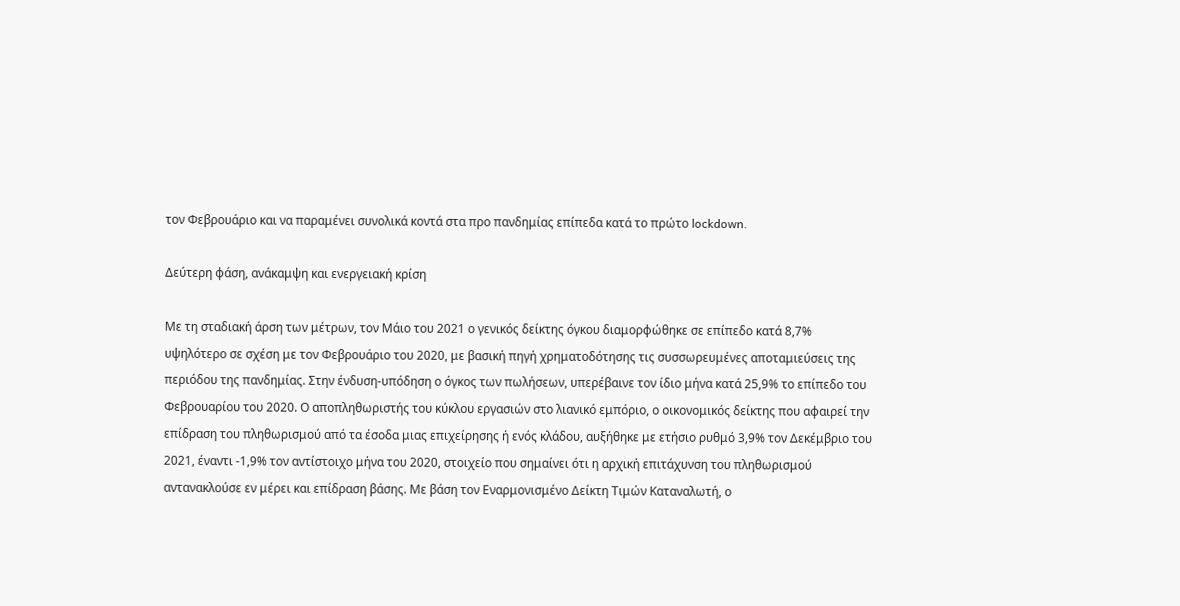τον Φεβρουάριο και να παραμένει συνολικά κοντά στα προ πανδημίας επίπεδα κατά το πρώτο lockdown.

Δεύτερη φάση, ανάκαμψη και ενεργειακή κρίση

Με τη σταδιακή άρση των μέτρων, τον Μάιο του 2021 ο γενικός δείκτης όγκου διαμορφώθηκε σε επίπεδο κατά 8,7% υψηλότερο σε σχέση με τον Φεβρουάριο του 2020, με βασική πηγή χρηματοδότησης τις συσσωρευμένες αποταμιεύσεις της περιόδου της πανδημίας. Στην ένδυση-υπόδηση ο όγκος των πωλήσεων, υπερέβαινε τον ίδιο μήνα κατά 25,9% το επίπεδο του Φεβρουαρίου του 2020. Ο αποπληθωριστής του κύκλου εργασιών στο λιανικό εμπόριο, ο οικονομικός δείκτης που αφαιρεί την επίδραση του πληθωρισμού από τα έσοδα μιας επιχείρησης ή ενός κλάδου, αυξήθηκε με ετήσιο ρυθμό 3,9% τον Δεκέμβριο του 2021, έναντι -1,9% τον αντίστοιχο μήνα του 2020, στοιχείο που σημαίνει ότι η αρχική επιτάχυνση του πληθωρισμού αντανακλούσε εν μέρει και επίδραση βάσης. Με βάση τον Εναρμονισμένο Δείκτη Τιμών Καταναλωτή, ο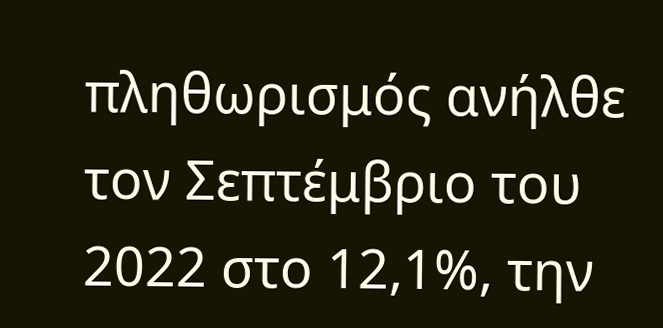πληθωρισμός ανήλθε τον Σεπτέμβριο του 2022 στο 12,1%, την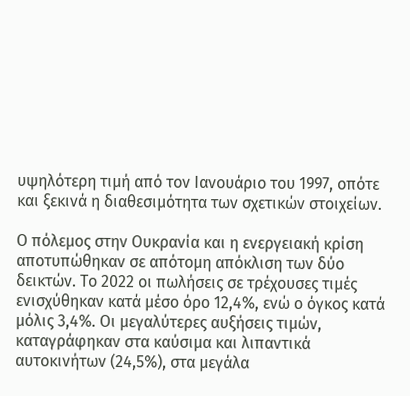υψηλότερη τιμή από τον Ιανουάριο του 1997, οπότε και ξεκινά η διαθεσιμότητα των σχετικών στοιχείων.

Ο πόλεμος στην Ουκρανία και η ενεργειακή κρίση αποτυπώθηκαν σε απότομη απόκλιση των δύο δεικτών. Το 2022 οι πωλήσεις σε τρέχουσες τιμές ενισχύθηκαν κατά μέσο όρο 12,4%, ενώ ο όγκος κατά μόλις 3,4%. Οι μεγαλύτερες αυξήσεις τιμών, καταγράφηκαν στα καύσιμα και λιπαντικά αυτοκινήτων (24,5%), στα μεγάλα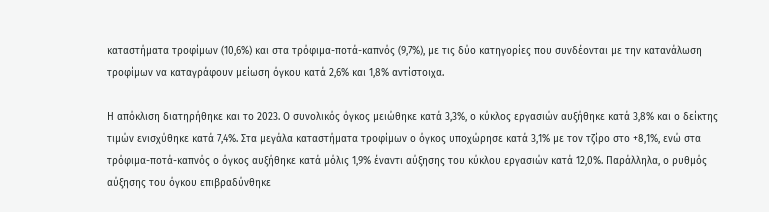καταστήματα τροφίμων (10,6%) και στα τρόφιμα-ποτά-καπνός (9,7%), με τις δύο κατηγορίες που συνδέονται με την κατανάλωση τροφίμων να καταγράφουν μείωση όγκου κατά 2,6% και 1,8% αντίστοιχα.

Η απόκλιση διατηρήθηκε και το 2023. Ο συνολικός όγκος μειώθηκε κατά 3,3%, ο κύκλος εργασιών αυξήθηκε κατά 3,8% και ο δείκτης τιμών ενισχύθηκε κατά 7,4%. Στα μεγάλα καταστήματα τροφίμων ο όγκος υποχώρησε κατά 3,1% με τον τζίρο στο +8,1%, ενώ στα τρόφιμα-ποτά-καπνός ο όγκος αυξήθηκε κατά μόλις 1,9% έναντι αύξησης του κύκλου εργασιών κατά 12,0%. Παράλληλα, ο ρυθμός αύξησης του όγκου επιβραδύνθηκε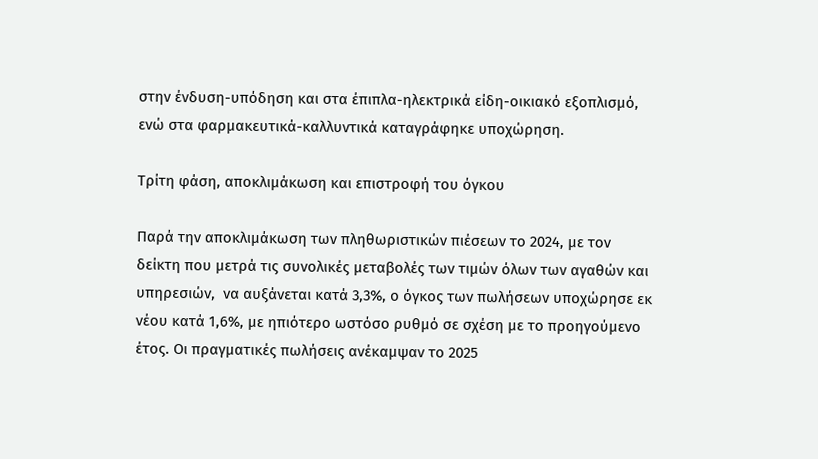στην ένδυση-υπόδηση και στα έπιπλα-ηλεκτρικά είδη-οικιακό εξοπλισμό, ενώ στα φαρμακευτικά-καλλυντικά καταγράφηκε υποχώρηση.

Τρίτη φάση, αποκλιμάκωση και επιστροφή του όγκου

Παρά την αποκλιμάκωση των πληθωριστικών πιέσεων το 2024, με τον δείκτη που μετρά τις συνολικές μεταβολές των τιμών όλων των αγαθών και υπηρεσιών,  να αυξάνεται κατά 3,3%, ο όγκος των πωλήσεων υποχώρησε εκ νέου κατά 1,6%, με ηπιότερο ωστόσο ρυθμό σε σχέση με το προηγούμενο έτος. Οι πραγματικές πωλήσεις ανέκαμψαν το 2025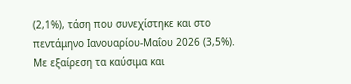(2,1%), τάση που συνεχίστηκε και στο πεντάμηνο Ιανουαρίου-Μαΐου 2026 (3,5%). Με εξαίρεση τα καύσιμα και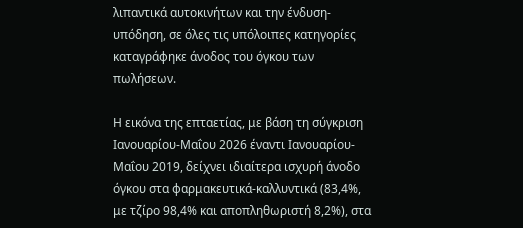λιπαντικά αυτοκινήτων και την ένδυση-υπόδηση, σε όλες τις υπόλοιπες κατηγορίες καταγράφηκε άνοδος του όγκου των πωλήσεων.

Η εικόνα της επταετίας, με βάση τη σύγκριση Ιανουαρίου-Μαΐου 2026 έναντι Ιανουαρίου-Μαΐου 2019, δείχνει ιδιαίτερα ισχυρή άνοδο όγκου στα φαρμακευτικά-καλλυντικά (83,4%, με τζίρο 98,4% και αποπληθωριστή 8,2%), στα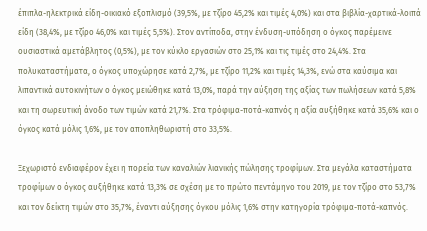έπιπλα-ηλεκτρικά είδη-οικιακό εξοπλισμό (39,5%, με τζίρο 45,2% και τιμές 4,0%) και στα βιβλία-χαρτικά-λοιπά είδη (38,4%, με τζίρο 46,0% και τιμές 5,5%). Στον αντίποδα, στην ένδυση-υπόδηση ο όγκος παρέμεινε ουσιαστικά αμετάβλητος (0,5%), με τον κύκλο εργασιών στο 25,1% και τις τιμές στο 24,4%. Στα πολυκαταστήματα, ο όγκος υποχώρησε κατά 2,7%, με τζίρο 11,2% και τιμές 14,3%, ενώ στα καύσιμα και λιπαντικά αυτοκινήτων ο όγκος μειώθηκε κατά 13,0%, παρά την αύξηση της αξίας των πωλήσεων κατά 5,8% και τη σωρευτική άνοδο των τιμών κατά 21,7%. Στα τρόφιμα-ποτά-καπνός η αξία αυξήθηκε κατά 35,6% και ο όγκος κατά μόλις 1,6%, με τον αποπληθωριστή στο 33,5%.

Ξεχωριστό ενδιαφέρον έχει η πορεία των καναλιών λιανικής πώλησης τροφίμων. Στα μεγάλα καταστήματα τροφίμων ο όγκος αυξήθηκε κατά 13,3% σε σχέση με το πρώτο πεντάμηνο του 2019, με τον τζίρο στο 53,7% και τον δείκτη τιμών στο 35,7%, έναντι αύξησης όγκου μόλις 1,6% στην κατηγορία τρόφιμα-ποτά-καπνός.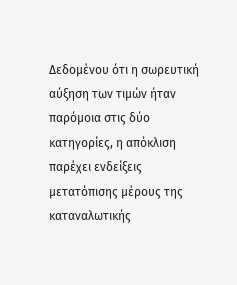Δεδομένου ότι η σωρευτική αύξηση των τιμών ήταν παρόμοια στις δύο κατηγορίες, η απόκλιση παρέχει ενδείξεις μετατόπισης μέρους της καταναλωτικής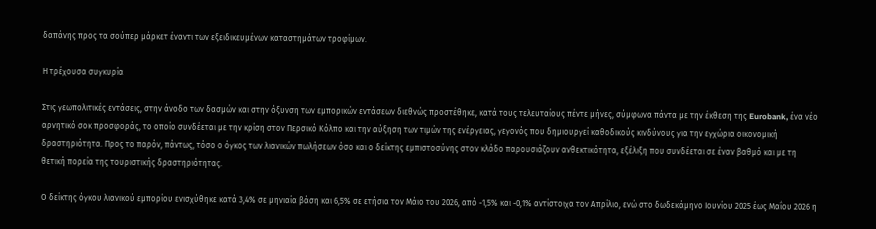δαπάνης προς τα σούπερ μάρκετ έναντι των εξειδικευμένων καταστημάτων τροφίμων.

Η τρέχουσα συγκυρία

Στις γεωπολιτικές εντάσεις, στην άνοδο των δασμών και στην όξυνση των εμπορικών εντάσεων διεθνώς προστέθηκε, κατά τους τελευταίους πέντε μήνες, σύμφωνα πάντα με την έκθεση της Eurobank, ένα νέο αρνητικό σοκ προσφοράς, το οποίο συνδέεται με την κρίση στον Περσικό Κόλπο και την αύξηση των τιμών της ενέργειας, γεγονός που δημιουργεί καθοδικούς κινδύνους για την εγχώρια οικονομική δραστηριότητα. Προς το παρόν, πάντως, τόσο ο όγκος των λιανικών πωλήσεων όσο και ο δείκτης εμπιστοσύνης στον κλάδο παρουσιάζουν ανθεκτικότητα, εξέλιξη που συνδέεται σε έναν βαθμό και με τη θετική πορεία της τουριστικής δραστηριότητας.

Ο δείκτης όγκου λιανικού εμπορίου ενισχύθηκε κατά 3,4% σε μηνιαία βάση και 6,5% σε ετήσια τον Μάιο του 2026, από -1,5% και -0,1% αντίστοιχα τον Απρίλιο, ενώ στο δωδεκάμηνο Ιουνίου 2025 έως Μαΐου 2026 η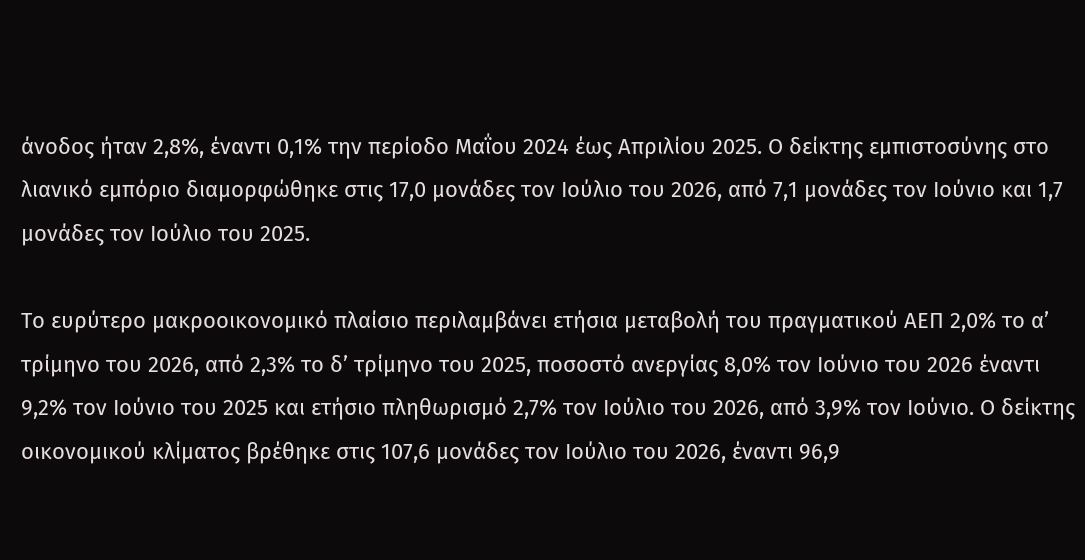άνοδος ήταν 2,8%, έναντι 0,1% την περίοδο Μαΐου 2024 έως Απριλίου 2025. Ο δείκτης εμπιστοσύνης στο λιανικό εμπόριο διαμορφώθηκε στις 17,0 μονάδες τον Ιούλιο του 2026, από 7,1 μονάδες τον Ιούνιο και 1,7 μονάδες τον Ιούλιο του 2025.

Το ευρύτερο μακροοικονομικό πλαίσιο περιλαμβάνει ετήσια μεταβολή του πραγματικού ΑΕΠ 2,0% το α’ τρίμηνο του 2026, από 2,3% το δ’ τρίμηνο του 2025, ποσοστό ανεργίας 8,0% τον Ιούνιο του 2026 έναντι 9,2% τον Ιούνιο του 2025 και ετήσιο πληθωρισμό 2,7% τον Ιούλιο του 2026, από 3,9% τον Ιούνιο. Ο δείκτης οικονομικού κλίματος βρέθηκε στις 107,6 μονάδες τον Ιούλιο του 2026, έναντι 96,9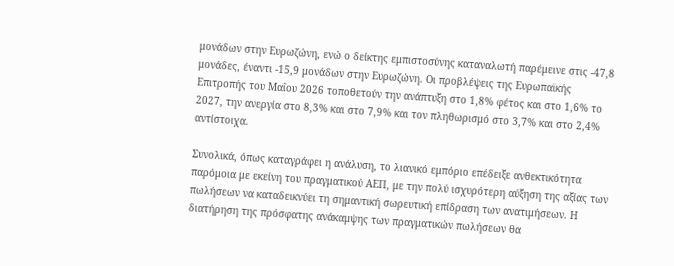μονάδων στην Ευρωζώνη, ενώ ο δείκτης εμπιστοσύνης καταναλωτή παρέμεινε στις -47,8 μονάδες, έναντι -15,9 μονάδων στην Ευρωζώνη. Οι προβλέψεις της Ευρωπαϊκής Επιτροπής του Μαΐου 2026 τοποθετούν την ανάπτυξη στο 1,8% φέτος και στο 1,6% το 2027, την ανεργία στο 8,3% και στο 7,9% και τον πληθωρισμό στο 3,7% και στο 2,4% αντίστοιχα.

Συνολικά, όπως καταγράφει η ανάλυση, το λιανικό εμπόριο επέδειξε ανθεκτικότητα παρόμοια με εκείνη του πραγματικού ΑΕΠ, με την πολύ ισχυρότερη αύξηση της αξίας των πωλήσεων να καταδεικνύει τη σημαντική σωρευτική επίδραση των ανατιμήσεων. Η διατήρηση της πρόσφατης ανάκαμψης των πραγματικών πωλήσεων θα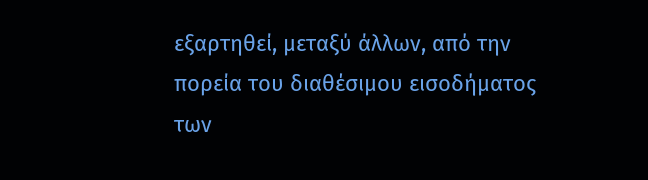εξαρτηθεί, μεταξύ άλλων, από την πορεία του διαθέσιμου εισοδήματος των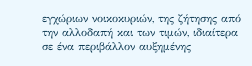εγχώριων νοικοκυριών, της ζήτησης από την αλλοδαπή και των τιμών, ιδιαίτερα σε ένα περιβάλλον αυξημένης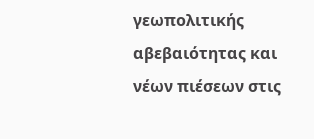γεωπολιτικής αβεβαιότητας και νέων πιέσεων στις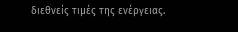διεθνείς τιμές της ενέργειας.